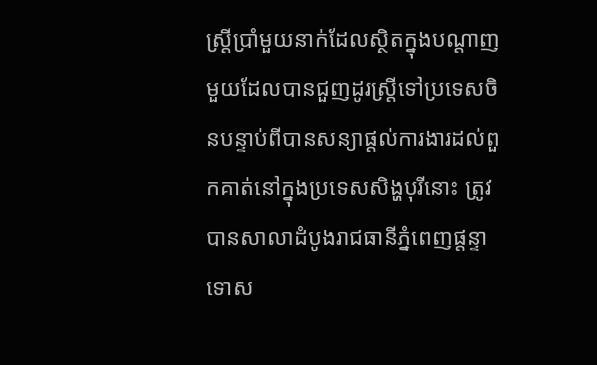ស្ត្រីប្រាំមួយនាក់ដែលស្ថិតក្នុងបណ្តាញមួយដែលបានជួញដូរស្ត្រីទៅប្រទេសចិនបន្ទាប់ពីបានសន្យាផ្តល់ការងារដល់ពួកគាត់នៅក្នុងប្រទេសសិង្ហបុរីនោះ ត្រូវបានសាលាដំបូងរាជធានីភ្នំពេញផ្តន្ទាទោស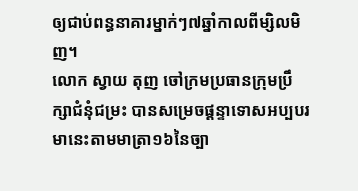ឲ្យជាប់ពន្ធនាគារម្នាក់ៗ៧ឆ្នាំកាលពីម្សិលមិញ។
លោក ស្វាយ តុញ ចៅក្រមប្រធានក្រុមប្រឹក្សាជំនុំជម្រះ បានសម្រេចផ្តន្ទាទោសអប្បបរមានេះតាមមាត្រា១៦នៃច្បា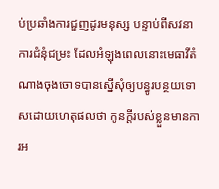ប់ប្រឆាំងការជួញដូរមនុស្ស បន្ទាប់ពីសវនាការជំនុំជម្រះ ដែលអំឡុងពេលនោះមេធាវីតំណាងចុងចោទបានស្នើសុំឲ្យបន្ធូរបន្ថយទោសដោយហេតុផលថា កូនក្តីរបស់ខ្លួនមានការអ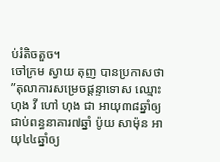ប់រំតិចតួច។
ចៅក្រម ស្វាយ តុញ បានប្រកាសថា ”តុលាការសម្រេចផ្តន្ទាទោស ឈ្មោះ ហុង វី ហៅ ហុង ជា អាយុ៣៨ឆ្នាំឲ្យជាប់ពន្ធនាគារ៧ឆ្នាំ ប៉ូយ សាម៉ុន អាយុ៤៤ឆ្នាំឲ្យ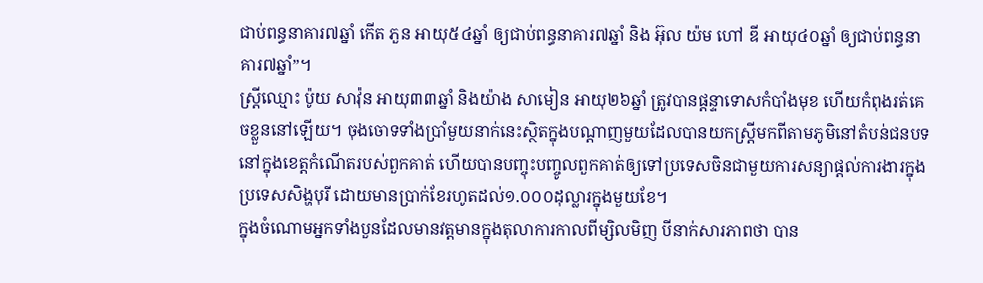ជាប់ពន្ធនាគារ៧ឆ្នាំ កើត ភួន អាយុ៥៤ឆ្នាំ ឲ្យជាប់ពន្ធនាគារ៧ឆ្នាំ និង អ៊ុល យ៉ម ហៅ ឌី អាយុ៤០ឆ្នាំ ឲ្យជាប់ពន្ធនាគារ៧ឆ្នាំ”។
ស្ត្រីឈ្មោះ ប៉ូយ សាវ៉ុន អាយុ៣៣ឆ្នាំ និងយ៉ាង សាមៀន អាយុ២៦ឆ្នាំ ត្រូវបានផ្តន្ទាទោសកំបាំងមុខ ហើយកំពុងរត់គេចខ្លួននៅឡើយ។ ចុងចោទទាំងប្រាំមួយនាក់នេះស្ថិតក្នុងបណ្តាញមួយដែលបានយកស្ត្រីមកពីតាមភូមិនៅតំបន់ជនបទនៅក្នុងខេត្តកំណើតរបស់ពួកគាត់ ហើយបានបញ្ចុះបញ្ចូលពួកគាត់ឲ្យទៅប្រទេសចិនជាមួយការសន្យាផ្តល់ការងារក្នុងប្រទេសសិង្ហបុរី ដោយមានប្រាក់ខែរហូតដល់១.០០០ដុល្លារក្នុងមួយខែ។
ក្នុងចំណោមអ្នកទាំងបួនដែលមានវត្តមានក្នុងតុលាការកាលពីម្សិលមិញ បីនាក់សារភាពថា បាន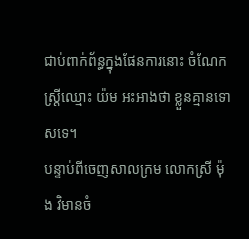ជាប់ពាក់ព័ន្ធក្នុងផែនការនោះ ចំណែកស្ត្រីឈ្មោះ យ៉ម អះអាងថា ខ្លួនគ្មានទោសទេ។
បន្ទាប់ពីចេញសាលក្រម លោកស្រី ម៉ុង វិមានចំ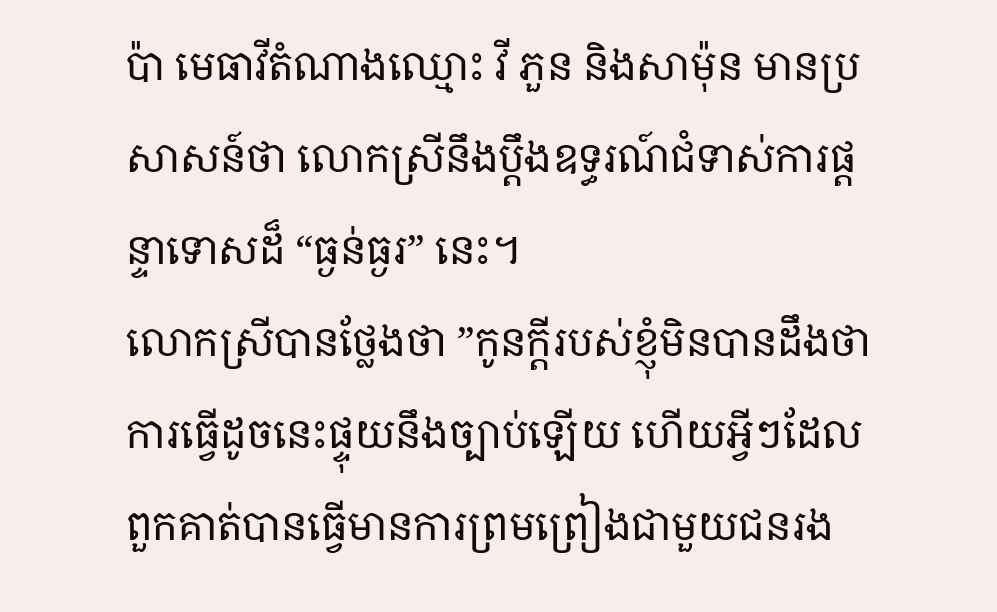ប៉ា មេធាវីតំណាងឈ្មោះ វី ភួន និងសាម៉ុន មានប្រសាសន៍ថា លោកស្រីនឹងប្ដឹងឧទ្ធរណ៍ជំទាស់ការផ្តន្ទាទោសដ៏ “ធ្ងន់ធ្ងរ” នេះ។
លោកស្រីបានថ្លែងថា ”កូនក្តីរបស់ខ្ញុំមិនបានដឹងថា ការធ្វើដូចនេះផ្ទុយនឹងច្បាប់ឡើយ ហើយអ្វីៗដែលពួកគាត់បានធ្វើមានការព្រមព្រៀងជាមួយជនរង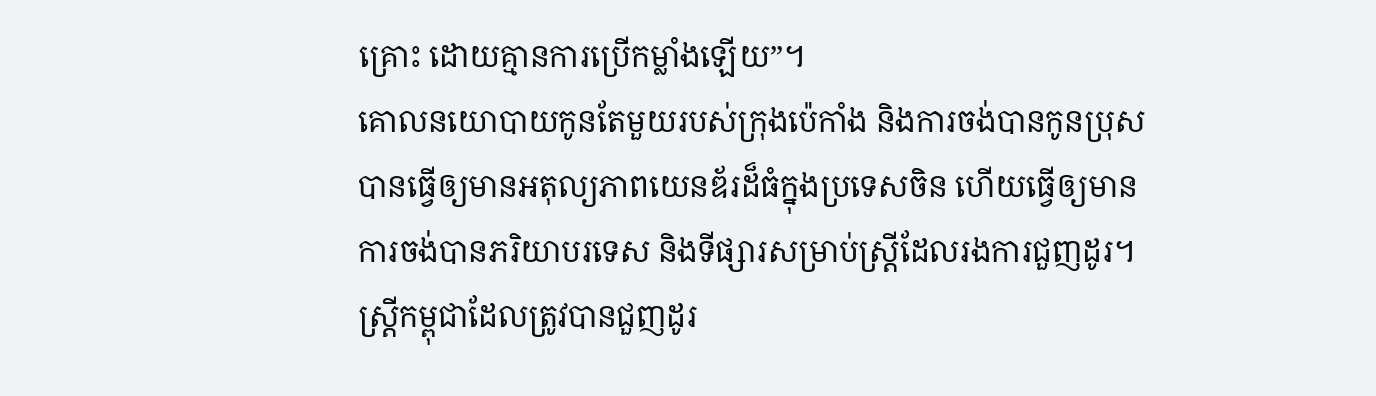គ្រោះ ដោយគ្មានការប្រើកម្លាំងឡើយ”។
គោលនយោបាយកូនតែមួយរបស់ក្រុងប៉េកាំង និងការចង់បានកូនប្រុសបានធ្វើឲ្យមានអតុល្យភាពយេនឌ័រដ៏ធំក្នុងប្រទេសចិន ហើយធ្វើឲ្យមានការចង់បានភរិយាបរទេស និងទីផ្សារសម្រាប់ស្ត្រីដែលរងការជួញដូរ។ ស្ត្រីកម្ពុជាដែលត្រូវបានជួញដូរ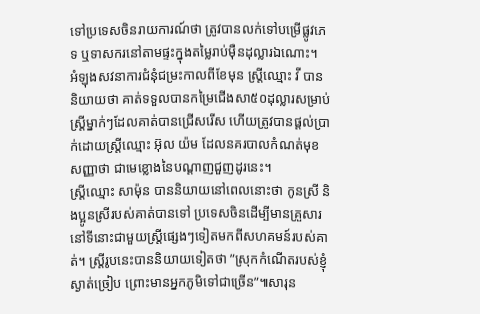ទៅប្រទេសចិនរាយការណ៍ថា ត្រូវបានលក់ទៅបម្រើផ្លូវភេទ ឬទាសករនៅតាមផ្ទះក្នុងតម្លៃរាប់ម៉ឺនដុល្លារឯណោះ។
អំឡុងសវនាការជំនុំជម្រះកាលពីខែមុន ស្ត្រីឈ្មោះ វី បាននិយាយថា គាត់ទទួលបានកម្រៃជើងសា៥០ដុល្លារសម្រាប់ស្ត្រីម្នាក់ៗដែលគាត់បានជ្រើសរើស ហើយត្រូវបានផ្តល់ប្រាក់ដោយស្ត្រីឈ្មោះ អ៊ុល យ៉ម ដែលនគរបាលកំណត់មុខសញ្ញាថា ជាមេខ្លោងនៃបណ្តាញជួញដូរនេះ។
ស្ត្រីឈ្មោះ សាម៉ុន បាននិយាយនៅពេលនោះថា កូនស្រី និងប្អូនស្រីរបស់គាត់បានទៅ ប្រទេសចិនដើម្បីមានគ្រួសារនៅទីនោះជាមួយស្ត្រីផ្សេងៗទៀតមកពីសហគមន៍របស់គាត់។ ស្ត្រីរូបនេះបាននិយាយទៀតថា ”ស្រុកកំណើតរបស់ខ្ញុំស្ងាត់ច្រៀប ព្រោះមានអ្នកភូមិទៅជាច្រើន”៕សារុន